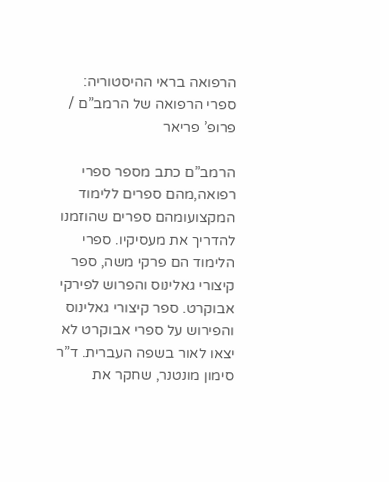הרפואה בראי ההיסטוריה: ספרי הרפואה של הרמב”ם / פרופ’ פריאר

הרמב”ם כתב מספר ספרי רפואה,מהם ספרים ללימוד המקצועומהם ספרים שהוזמנו להדריך את מעסיקיו. ספרי הלימוד הם פרקי משה, ספר קיצורי גאלינוס והפרוש לפירקי אבוקרט. ספר קיצורי גאלינוס והפירוש על ספרי אבוקרט לא יצאו לאור בשפה העברית. ד”ר סימון מונטנר, שחקר את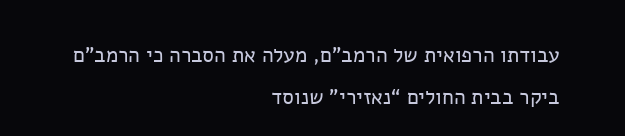עבודתו הרפואית של הרמב”ם, מעלה את הסברה כי הרמב”ם ביקר בבית החולים “נאזירי” שנוסד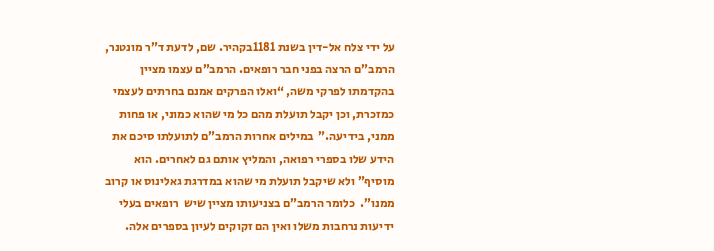על ידי צלח אל-דין בשנת 1181בקהיר. שם, לדעת ד”ר מונטנר, הרמב”ם הרצה בפני חבר רופאים. הרמב”ם עצמו מציין בהקדמתו לפרקי משה, “ואלו הפרקים אמנם בחרתים לעצמי כמזכרת, וכן יקבל תועלת מהם כל מי שהוא כמוני, או פחות ממני, בידיעה.”  במילים אחרות הרמב”ם לתועלתו סיכם את הידע שלו בספרי רפואה, והמליץ אותם גם לאחרים. הוא מוסיף” ולא שיקבל תועלת מי שהוא במדרגת גאלינוס או קרוב ממנו”.  כלומר הרמב”ם בצניעותו מציין שיש  רופאים בעלי ידיעות נרחבות משלו ואין הם זקוקים לעיון בספרים אלה.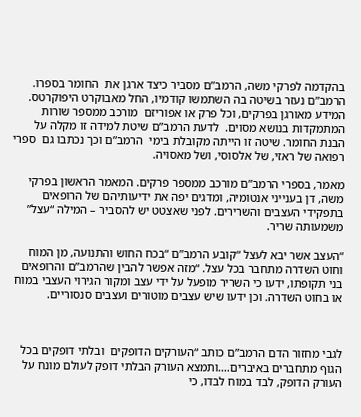בהקדמה לפרקי משה, הרמב”ם מסביר כיצד ארגן את  החומר בספרו. הרמב”ם נעזר בשיטה בה השתמשו קודמיו, החל מאבוקרט היפוקרטס. המידע מאורגן בפרקים, וכל פרק או אפוריזם  מורכב ממספר שורות המתמקדות בנושא מסוים.  לדעת הרמב”ם שיטת למידה זו מקלה על הבנת החומר. שיטה זו הייתה מקובלת בימי  הרמב”ם וכך נכתבו גם  ספרי רפואה של ראזי, של אלסוסי, ושל מאסויה.

מאמר, בספרי הרמב”ם מורכב ממספר פרקים. המאמר הראשון בפרקי משה, דן בענייני אנטומיה, ומדגים יפה את ידיעותיהם של הרופאים בתפקידי העצבים והשרירים. לפני שאצטט יש להסביר – המילה “עצל” משמעותה שריר.

“העצב אשר יבא לעצל “קובע הרמב”ם “בכח החוש והתנועה, מן המוח וחוט השדרה מתחבר בכל עצל. “מזה אפשר להבין שהרמב”ם והרופאים בני תקופתו, ידעו כי השריר מופעל על ידי עצב ומקור הגירוי העצבי במוח או בחוט השדרה. וכן ידעו שיש עצבים מוטורים ועצבים סנסוריים.



לגבי מחזור הדם הרמב”ם כותב “העורקים הדופקים  ובלתי דופקים בכל הגוף מתחברים באיברים….ותמצא העורק הבלתי דופק לעולם מונח על העורק הדופק, לבד במוח לבדו, כי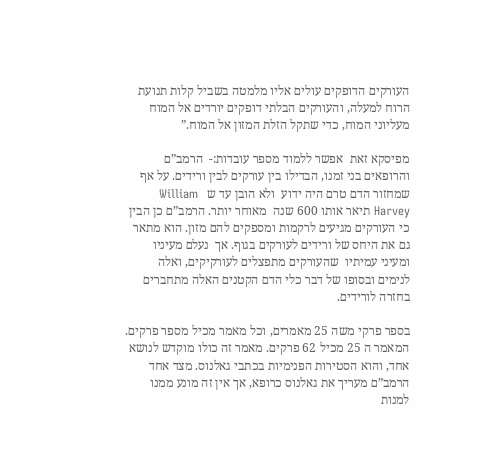העורקים הדופקים עולים אליו מלמטה בשביל קלות תנועת הרוח למעלה, והעורקים הבלתי דופקים יורדים אל המוח מעליוני המוח, כדי שתקל הזלת המזון אל המוח.”

מפיסקא זאת  אפשר ללמוד מספר עובדות:-  הרמב”ם והרופאים בני זמנו, הבדילו בין עורקים לבין ורידים. על אף שמחזור הדם טרם היה ידוע  ולא הובן עד ש   William Harvey תיאר אותו 600 שנה  מאוחר יותר. הרמב”ם כן הבין כי העורקים מגיעים לרקמות ומספקים להם מזון. הוא מתאר גם את היחס של ורידים לעורקים בגוף. אך  נעלם מעיניו ומעיני עמיתיו  שהעורקים מתפצלים לעורקיקים, ואלה לנימים ובסופו של דבר כלי הדם הקטנים האלה מתחברים בחזרה לורידים.

בספר פרקי משה 25 מאמרים, וכל מאמר מכיל מספר פרקים. המאמר ה 25 מכיל 62 פרקים. מאמר זה כולו מוקדש לנושא אחד, והוא הסטירות הפנימיות בכתבי גאלנוס. מצד אחד הרמב”ם מעריך את גאלנוס כרופא, אך אין זה מונע ממנו למנות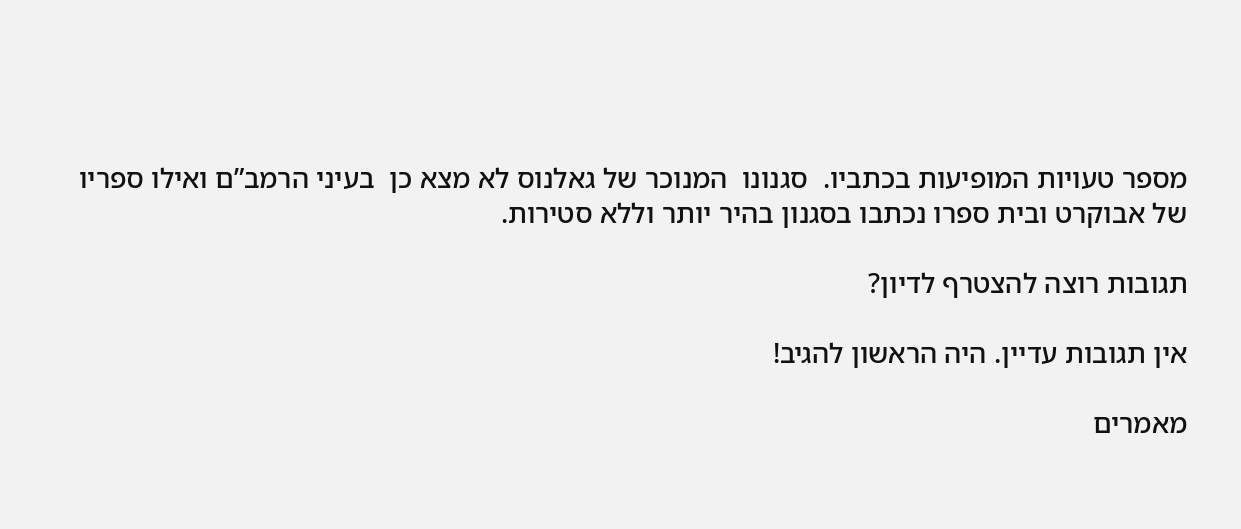מספר טעויות המופיעות בכתביו.  סגנונו  המנוכר של גאלנוס לא מצא כן  בעיני הרמב”ם ואילו ספריו של אבוקרט ובית ספרו נכתבו בסגנון בהיר יותר וללא סטירות.

תגובות רוצה להצטרף לדיון?

אין תגובות עדיין. היה הראשון להגיב!

מאמרים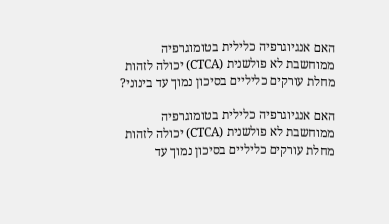האם אנגיוגרפיה כלילית בטומוגרפיה ממוחשבת לא פולשנית (CTCA) יכולה לזהות מחלת עורקים כליליים בסיכון נמוך עד בינוני?

האם אנגיוגרפיה כלילית בטומוגרפיה ממוחשבת לא פולשנית (CTCA) יכולה לזהות מחלת עורקים כליליים בסיכון נמוך עד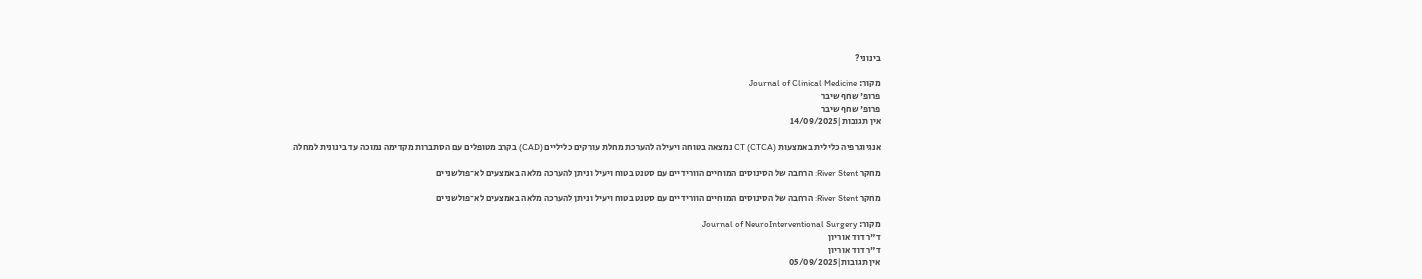בינוני?

מקור: Journal of Clinical Medicine
פרופ' שחף שיבר
פרופ' שחף שיבר
אין תגובות|14/09/2025

אנגיוגרפיה כלילית באמצעות CT (CTCA) נמצאה בטוחה ויעילה להערכת מחלת עורקים כליליים (CAD) בקרב מטופלים עם הסתברות מקדימה נמוכה עד בינונית למחלה

מחקר River Stent: הרחבה של הסינוסים המוחיים הוורידיים עם סטנט בטוח ויעיל וניתן להערכה מלאה באמצעים לא־פולשניים

מחקר River Stent: הרחבה של הסינוסים המוחיים הוורידיים עם סטנט בטוח ויעיל וניתן להערכה מלאה באמצעים לא־פולשניים

מקור: Journal of NeuroInterventional Surgery
ד"ר דוד אוריון
ד"ר דוד אוריון
אין תגובות|05/09/2025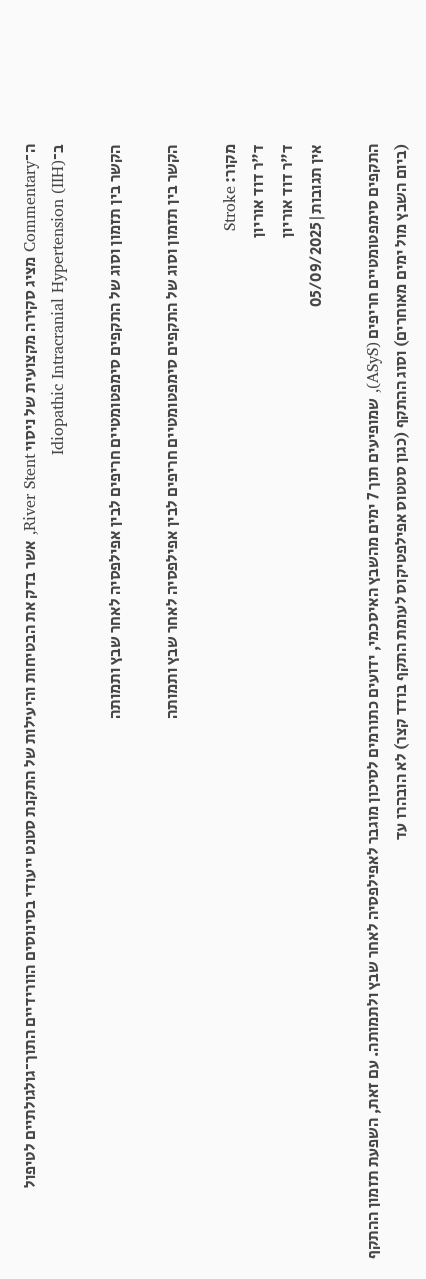ה־Commentary מציג סקירה מקצועית של ניסוי River Stent, אשר בדק את הבטיחות והיעילות של התקנת סטנט ייעודי בסינוסים הוורידיים התוך־גולגולתיים לטיפול ב־Idiopathic Intracranial Hypertension (IIH)

הקשר בין תזמון וסוג של התקפים סימפטומטיים חריפים לבין אפילפסיה לאחר שבץ ותמותה

הקשר בין תזמון וסוג של התקפים סימפטומטיים חריפים לבין אפילפסיה לאחר שבץ ותמותה

מקור: Stroke
ד"ר דוד אוריון
ד"ר דוד אוריון
אין תגובות|05/09/2025

התקפים סימפטומטיים חריפים (ASyS), שמופיעים תוך 7 ימים מהשבץ האיסכמי, ידועים כתורמים לסיכון מוגבר לאפילפסיה לאחר שבץ ולתמותה. עם זאת, השפעת תזמון ההתקף (ביום השבץ מול ימים מאוחרים) וסוג ההתקף (כגון סטטוס אפילפטיקוס לעומת התקף בודד קצר) לא הובהרו עד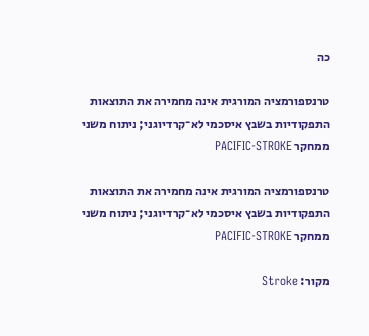כה

טרנספורמציה המורגית אינה מחמירה את התוצאות התפקודיות בשבץ איסכמי לא־קרדיוגני; ניתוח משני ממחקר PACIFIC-STROKE

טרנספורמציה המורגית אינה מחמירה את התוצאות התפקודיות בשבץ איסכמי לא־קרדיוגני; ניתוח משני ממחקר PACIFIC-STROKE

מקור: Stroke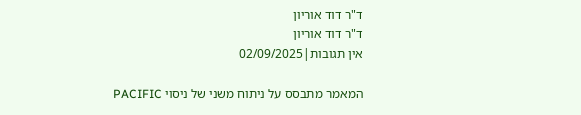ד"ר דוד אוריון
ד"ר דוד אוריון
אין תגובות|02/09/2025

המאמר מתבסס על ניתוח משני של ניסוי PACIFIC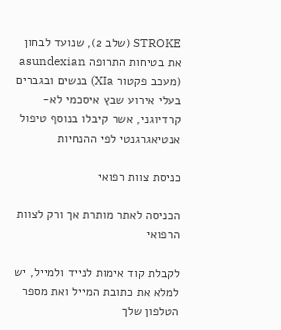STROKE (שלב 2), שנועד לבחון את בטיחות התרופה asundexian (מעכב פקטור XIa) בנשים ובגברים בעלי אירוע שבץ איסכמי לא-קרדיוגני, אשר קיבלו בנוסף טיפול אנטיאגרגנטי לפי ההנחיות

כניסת צוות רפואי

הכניסה לאתר מותרת אך ורק לצוות הרפואי

לקבלת קוד אימות לנייד ולמייל, יש למלא את כתובת המייל ואת מספר הטלפון שלך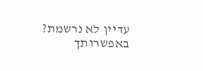עדיין לא נרשמת? באפשרותך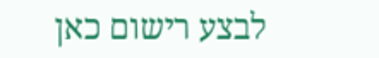לבצע רישום כאן